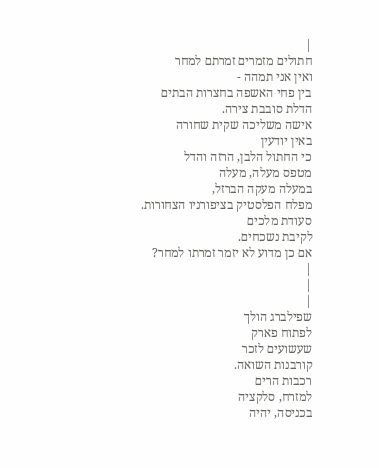|
חתולים מזמרים זמרתם למחר
ואין אני תמהה -
בין פחי האשפה בחצרות הבתים
הדלת סובבת צירה.
אישה משליכה שקית שחורה
באין יודעין
כי החתול הלבן, הרזה והדל
מטפס מעלה, מעלה
במעלה מעקה הברזל,
מפלח הפלסטיק בציפורניו הצחורות.
סעודת מלכים
לקיבת נשכחים.
אם כן מדוע לא יזמר זמרתו למחר?
|
|
|
שפילברג הולך
לפתוח פארק
שעשועים לזכר
קורבנות השואה.
רכבות הרים
למזרח, סלקציה
בכניסה, יהיה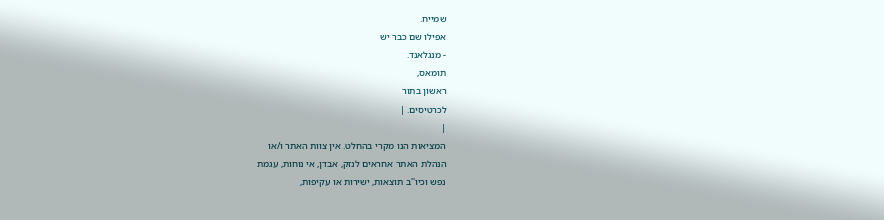שמייח.
אפילו שם כבר יש
- מנגלאנד.
תומאס,
ראשון בתור
לכרטיסים. |
|
המציאות הנו מקרי בהחלט. אין צוות האתר ו/או
הנהלת האתר אחראים לנזק, אבדן, אי נוחות, עגמת
נפש וכיו''ב תוצאות, ישירות או עקיפות,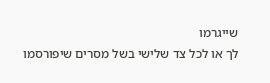שייגרמו
לך או לכל צד שלישי בשל מסרים שיפורסמו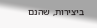ביצירות, שהנם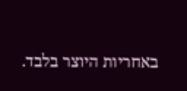באחריות היוצר בלבד.